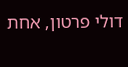דולי פרטון, אחת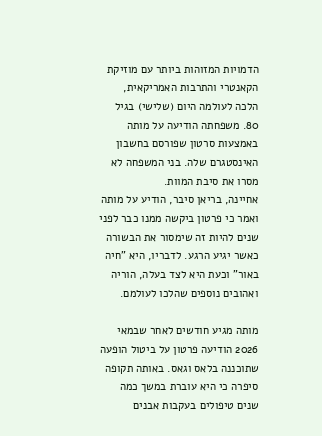הדמויות המזוהות ביותר עם מוזיקת הקאנטרי והתרבות האמריקאית, הלכה לעולמה היום (שלישי) בגיל 80. משפחתה הודיעה על מותה באמצעות סרטון שפורסם בחשבון האינסטגרם שלה. בני המשפחה לא מסרו את סיבת המוות.
אחיינה, בריאן סיבר, הודיע על מותה ואמר כי פרטון ביקשה ממנו כבר לפני שנים להיות זה שימסור את הבשורה כאשר יגיע הרגע. לדבריו, היא "חיה באור" וכעת היא לצד בעלה, הוריה ואהובים נוספים שהלכו לעולמם.

מותה מגיע חודשים לאחר שבמאי 2026 הודיעה פרטון על ביטול הופעה שתוכננה בלאס וגאס. באותה תקופה סיפרה כי היא עוברת במשך כמה שנים טיפולים בעקבות אבנים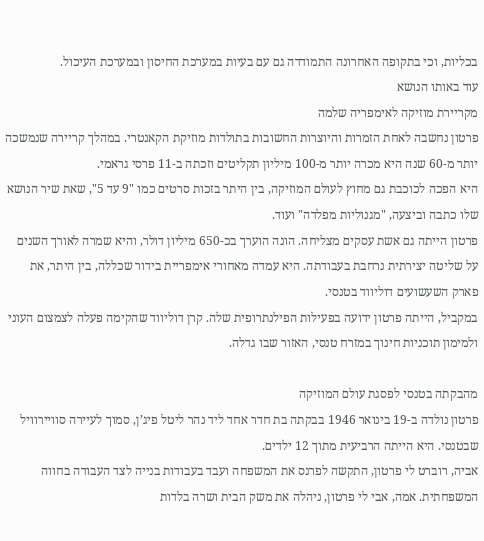בכליות, וכי בתקופה האחרונה התמודדה גם עם בעיות במערכת החיסון ובמערכת העיכול.
עוד באותו הנושא
מקריירת מוזיקה לאימפריה שלמה
פרטון נחשבה לאחת הזמרות והיוצרות החשובות בתולדות מוזיקת הקאנטרי. במהלך קריירה שנמשכה יותר מ-60 שנה היא מכרה יותר מ-100 מיליון תקליטים וזכתה ב-11 פרסי גראמי.
היא הפכה לכוכבת גם מחוץ לעולם המוזיקה, בין היתר בזכות סרטים כמו "9 עד 5", שאת שיר הנושא שלו כתבה וביצעה, "מגנוליות מפלדה" ועוד.
פרטון הייתה גם אשת עסקים מצליחה. הונה הוערך בכ-650 מיליון דולר, והיא שמרה לאורך השנים על שליטה יצירתית נרחבת בעבודתה. היא עמדה מאחורי אימפריית בידור שכללה, בין היתר, את פארק השעשועים דוליווד בטנסי.
במקביל, הייתה פרטון ידועה בפעילות הפילנתרופית שלה. קרן דוליווד שהקימה פעלה לצמצום העוני ולמימון תוכניות חינוך במזרח טנסי, האזור שבו גדלה.

מהבקתה בטנסי לפסגת עולם המוזיקה
פרטון נולדה ב-19 בינואר 1946 בבקתה בת חדר אחד ליד נהר ליטל פיג’ן, סמוך לעיירה סוויירוויל שבטנסי. היא הייתה הרביעית מתוך 12 ילדים.
אביה, רוברט לי פרטון, התקשה לפרנס את המשפחה ועבד בעבודות בנייה לצד העבודה בחווה המשפחתית. אמה, אבי לי פרטון, ניהלה את משק הבית ושרה בלדות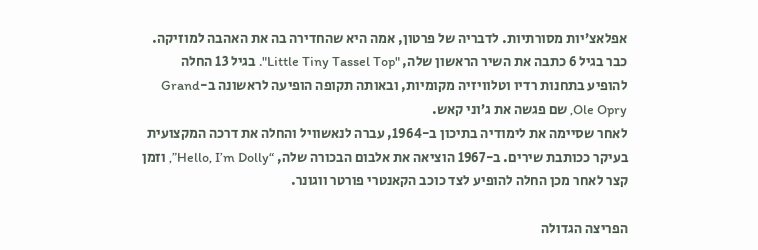אפלאצ’יות מסורתיות. לדבריה של פרטון, אמה היא שהחדירה בה את האהבה למוזיקה.
כבר בגיל 6 כתבה את השיר הראשון שלה, "Little Tiny Tassel Top". בגיל 13 החלה להופיע בתחנות רדיו וטלוויזיה מקומיות, ובאותה תקופה הופיעה לראשונה ב-Grand Ole Opry, שם פגשה את ג’וני קאש.
לאחר שסיימה את לימודיה בתיכון ב-1964, עברה לנאשוויל והחלה את דרכה המקצועית בעיקר ככותבת שירים. ב-1967 הוציאה את אלבום הבכורה שלה, “Hello, I’m Dolly”, וזמן קצר לאחר מכן החלה להופיע לצד כוכב הקאנטרי פורטר ווגונר.

הפריצה הגדולה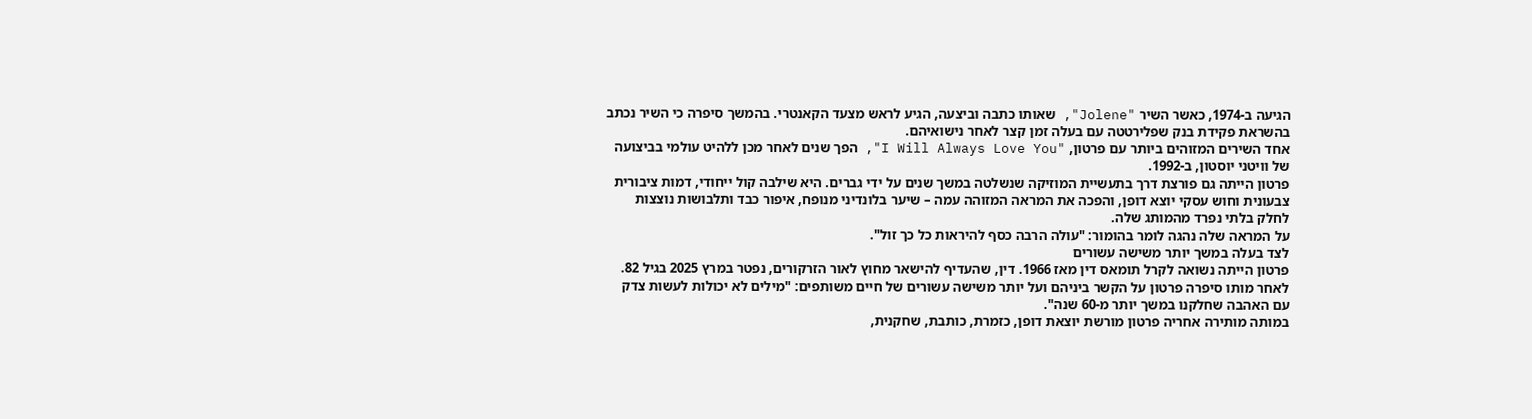הגיעה ב-1974, כאשר השיר "Jolene", שאותו כתבה וביצעה, הגיע לראש מצעד הקאנטרי. בהמשך סיפרה כי השיר נכתב בהשראת פקידת בנק שפלירטטה עם בעלה זמן קצר לאחר נישואיהם.
אחד השירים המזוהים ביותר עם פרטון, "I Will Always Love You", הפך שנים לאחר מכן ללהיט עולמי בביצועה של וויטני יוסטון, ב-1992.
פרטון הייתה גם פורצת דרך בתעשיית המוזיקה שנשלטה במשך שנים על ידי גברים. היא שילבה קול ייחודי, דמות ציבורית צבעונית וחוש עסקי יוצא דופן, והפכה את המראה המזוהה עמה – שיער בלונדיני מנופח, איפור כבד ותלבושות נוצצות לחלק בלתי נפרד מהמותג שלה.
על המראה שלה נהגה לומר בהומור: "עולה הרבה כסף להיראות כל כך זול".
לצד בעלה במשך יותר משישה עשורים
פרטון הייתה נשואה לקרל תומאס דין מאז 1966. דין, שהעדיף להישאר מחוץ לאור הזרקורים, נפטר במרץ 2025 בגיל 82.
לאחר מותו סיפרה פרטון על הקשר ביניהם ועל יותר משישה עשורים של חיים משותפים: "מילים לא יכולות לעשות צדק עם האהבה שחלקנו במשך יותר מ-60 שנה".
במותה מותירה אחריה פרטון מורשת יוצאת דופן, כזמרת, כותבת, שחקנית,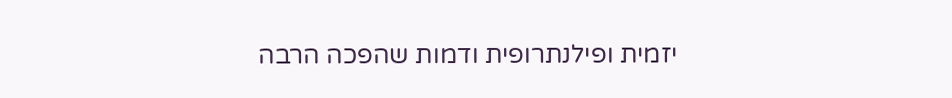יזמית ופילנתרופית ודמות שהפכה הרבה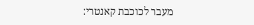מעבר לכוכבת קאנטרי: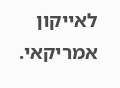לאייקון אמריקאי.